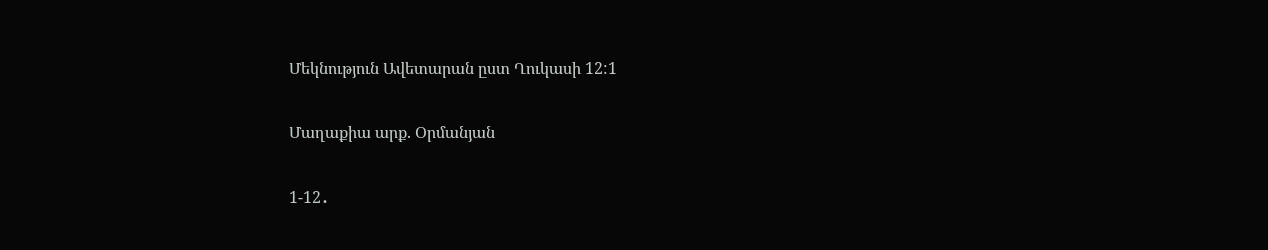Մեկնություն Ավետարան ըստ Ղուկասի 12:1

Մաղաքիա արք. Օրմանյան

1-12․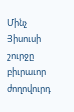Մինչ Յիսուսի շուրջը բիւրաւոր ժողովուրդ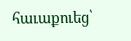հաւաքուեց՝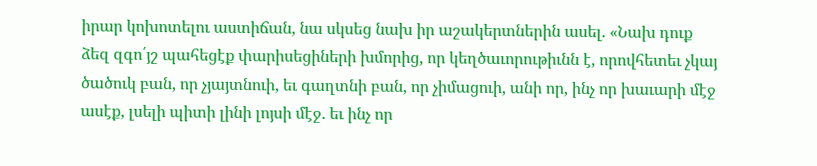իրար կոխոտելու աստիճան, նա սկսեց նախ իր աշակերտներին ասել. «Նախ դուք ձեզ զգո՛յշ պահեցէք փարիսեցիների խմորից, որ կեղծաւորութիւնն է, որովհետեւ չկայ ծածուկ բան, որ չյայտնուի, եւ գաղտնի բան, որ չիմացուի, անի որ, ինչ որ խաւարի մէջ ասէք, լսելի պիտի լինի լոյսի մէջ. եւ ինչ որ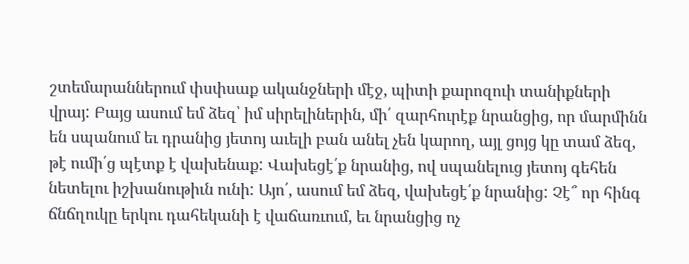շտեմարաններում փսփսաք ականջների մէջ, պիտի քարոզուի տանիքների վրայ: Բայց ասում եմ ձեզ՝ իմ սիրելիներին, մի՛ զարհուրէք նրանցից, որ մարմինն են սպանում եւ դրանից յետոյ աւելի բան անել չեն կարող, այլ ցոյց կը տամ ձեզ, թէ ումի՛ց պէտք է վախենաք: Վախեցէ՛ք նրանից, ով սպանելուց յետոյ գեհեն նետելու իշխանութիւն ունի: Այո՛, ասում եմ ձեզ, վախեցէ՛ք նրանից: Չէ՞ որ հինգ ճնճղուկը երկու դահեկանի է վաճառւում, եւ նրանցից ոչ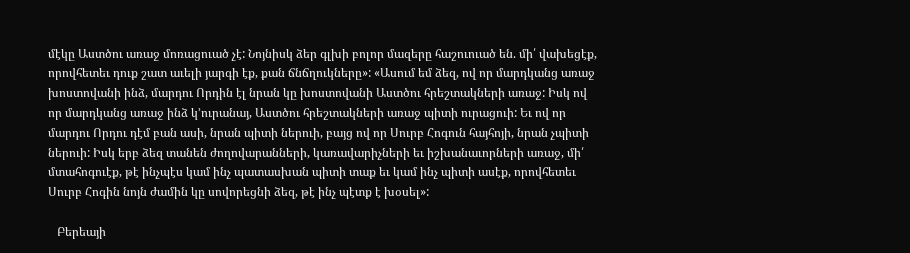մէկը Աստծու առաջ մոռացուած չէ: Նոյնիսկ ձեր գլխի բոլոր մազերը հաշուուած են. մի՛ վախեցէք, որովհետեւ դուք շատ աւելի յարգի էք, քան ճնճղուկները»: «Ասում եմ ձեզ, ով որ մարդկանց առաջ խոստովանի ինձ, մարդու Որդին էլ նրան կը խոստովանի Աստծու հրեշտակների առաջ: Իսկ ով որ մարդկանց առաջ ինձ կ՚ուրանայ, Աստծու հրեշտակների առաջ պիտի ուրացուի: Եւ ով որ մարդու Որդու դէմ բան ասի, նրան պիտի ներուի, բայց ով որ Սուրբ Հոգուն հայհոյի, նրան չպիտի ներուի: Իսկ երբ ձեզ տանեն ժողովարանների, կառավարիչների եւ իշխանաւորների առաջ, մի՛ մտահոգուէք, թէ ինչպէս կամ ինչ պատասխան պիտի տաք եւ կամ ինչ պիտի ասէք, որովհետեւ Սուրբ Հոգին նոյն ժամին կը սովորեցնի ձեզ, թէ ինչ պէտք է խօսել»:

   Բերեայի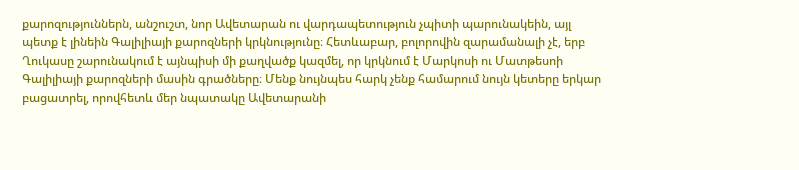քարոզություններն, անշուշտ, նոր Ավետարան ու վարդապետություն չպիտի պարունակեին, այլ պետք է լինեին Գալիլիայի քարոզների կրկնությունը։ Հետևաբար, բոլորովին զարամանալի չէ, երբ Ղուկասը շարունակում է այնպիսի մի քաղվածք կազմել, որ կրկնում է Մարկոսի ու Մատթեսոի Գալիլիայի քարոզների մասին գրածները։ Մենք նույնպես հարկ չենք համարում նույն կետերը երկար բացատրել, որովհետև մեր նպատակը Ավետարանի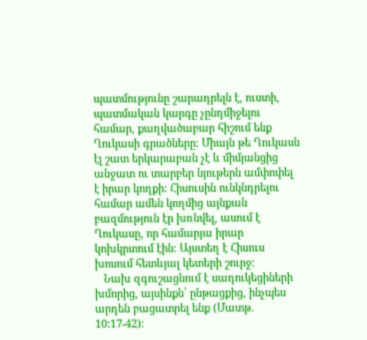պատմությունը շարադրելն է, ուստի, պատմական կարգը չընդմիջելու համար, քաղվածաբար հիշում ենք Ղուկասի գրածները։ Միայն թե Ղուկասն էլ շատ երկարաբան չէ և միմյանցից անջատ ու տարբեր նյութերն ամփոփել է իրար կողքի։ Հիսուսին ունկնդրելու համար ամեն կողմից այնքան բազմություն էր խռնվել, ասում է Ղուկասը, որ համարյա իրար կոխկրտում էին։ Այստեղ է Հիսուս խոսում հետևյալ կետերի շուրջ։
   Նախ զգուշացնում է սադուկեցիների խմորից, այսինքն՝ ընթացքից, ինչպես արդեն բացատրել ենք (Մատթ. 10:17-42)։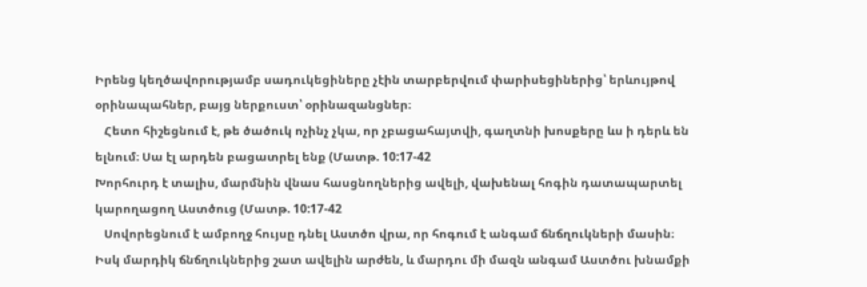Իրենց կեղծավորությամբ սադուկեցիները չէին տարբերվում փարիսեցիներից՝ երևույթով օրինապահներ, բայց ներքուստ՝ օրինազանցներ։
   Հետո հիշեցնում է, թե ծածուկ ոչինչ չկա, որ չբացահայտվի, գաղտնի խոսքերը ևս ի դերև են ելնում։ Սա էլ արդեն բացատրել ենք (Մատթ. 10:17-42
Խորհուրդ է տալիս, մարմնին վնաս հասցնողներից ավելի, վախենալ հոգին դատապարտել
կարողացող Աստծուց (Մատթ. 10:17-42
   Սովորեցնում է ամբողջ հույսը դնել Աստծո վրա, որ հոգում է անգամ ճնճղուկների մասին։ Իսկ մարդիկ ճնճղուկներից շատ ավելին արժեն, և մարդու մի մազն անգամ Աստծու խնամքի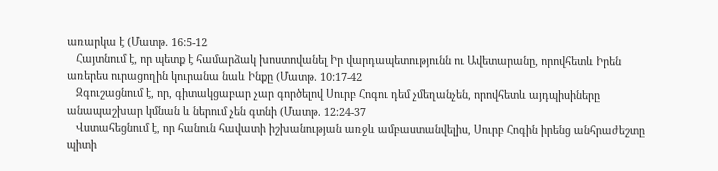առարկա է (Մատթ. 16:5-12
   Հայտնում է, որ պետք է համարձակ խոստովանել Իր վարդապետությունն ու Ավետարանը, որովհետև Իրեն առերես ուրացողին կուրանա նաև Ինքը (Մատթ. 10:17-42
   Զգուշացնում է, որ, գիտակցաբար չար գործելով Սուրբ Հոգու դեմ չմեղանչեն, որովհետև այդպիսիները անապաշխար կմնան և ներում չեն գտնի (Մատթ. 12:24-37
   Վստահեցնում է, որ հանուն հավատի իշխանության առջև ամբաստանվելիս, Սուրբ Հոգին իրենց անհրաժեշտը պիտի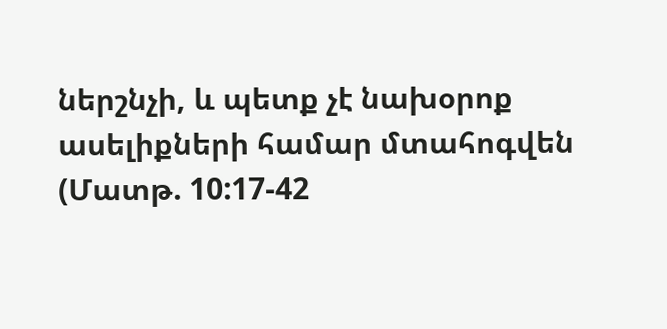ներշնչի, և պետք չէ նախօրոք ասելիքների համար մտահոգվեն (Մատթ. 10:17-42